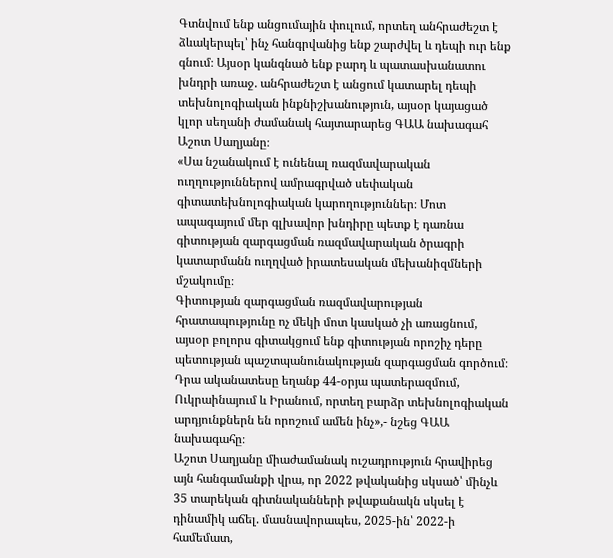Գտնվում ենք անցումային փուլում, որտեղ անհրաժեշտ է ձևակերպել՝ ինչ հանգրվանից ենք շարժվել և դեպի ուր ենք գնում։ Այսօր կանգնած ենք բարդ և պատասխանատու խնդրի առաջ. անհրաժեշտ է անցում կատարել դեպի տեխնոլոգիական ինքնիշխանություն, այսօր կայացած կլոր սեղանի ժամանակ հայտարարեց ԳԱԱ նախագահ Աշոտ Սաղյանը։
«Սա նշանակում է ունենալ ռազմավարական ուղղություններով ամրագրված սեփական գիտատեխնոլոգիական կարողություններ։ Մոտ ապագայում մեր գլխավոր խնդիրը պետք է դառնա գիտության զարգացման ռազմավարական ծրագրի կատարմանն ուղղված իրատեսական մեխանիզմների մշակումը։
Գիտության զարգացման ռազմավարության հրատապությունը ոչ մեկի մոտ կասկած չի առացնում, այսօր բոլորս գիտակցում ենք գիտության որոշիչ դերը պետության պաշտպանունակության զարգացման գործում։ Դրա ականատեսը եղանք 44-օրյա պատերազմում, Ուկրաինայում և Իրանում, որտեղ բարձր տեխնոլոգիական արդյունքներն են որոշում ամեն ինչ»,- նշեց ԳԱԱ նախագահը։
Աշոտ Սաղյանը միաժամանակ ուշադրություն հրավիրեց այն հանգամանքի վրա, որ 2022 թվականից սկսած՝ մինչև 35 տարեկան գիտնականների թվաքանակն սկսել է դինամիկ աճել. մասնավորապես, 2025-ին՝ 2022-ի համեմատ,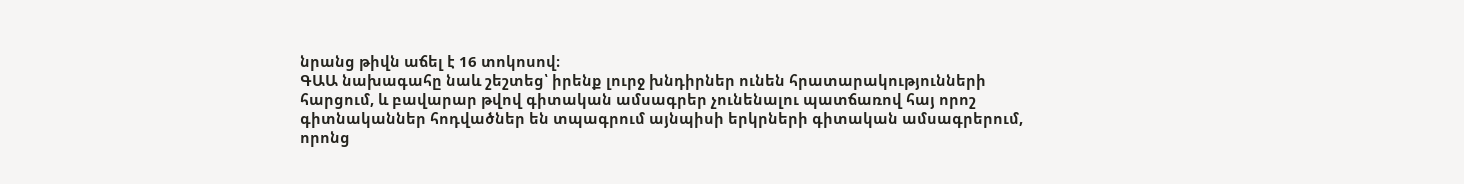նրանց թիվն աճել է 16 տոկոսով։
ԳԱԱ նախագահը նաև շեշտեց՝ իրենք լուրջ խնդիրներ ունեն հրատարակությունների հարցում, և բավարար թվով գիտական ամսագրեր չունենալու պատճառով հայ որոշ գիտնականներ հոդվածներ են տպագրում այնպիսի երկրների գիտական ամսագրերում, որոնց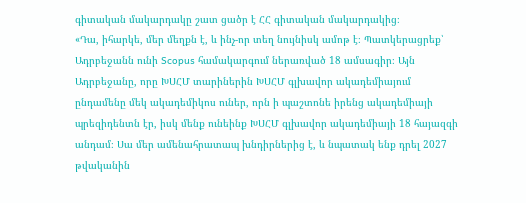գիտական մակարդակը շատ ցածր է ՀՀ գիտական մակարդակից։
«Դա, իհարկե, մեր մեղքն է, և ինչ-որ տեղ նույնիսկ ամոթ է։ Պատկերացրեք՝ Ադրբեջանն ունի Scopus համակարգում ներառված 18 ամսագիր։ Այն Ադրբեջանը, որը ԽՍՀՄ տարիներին ԽՍՀՄ գլխավոր ակադեմիայում ընդամենը մեկ ակադեմիկոս ուներ, որն ի պաշտոնե իրենց ակադեմիայի պրեզիդենտն էր, իսկ մենք ունեինք ԽՍՀՄ գլխավոր ակադեմիայի 18 հայազգի անդամ։ Սա մեր ամենահրատապ խնդիրներից է, և նպատակ ենք դրել 2027 թվականին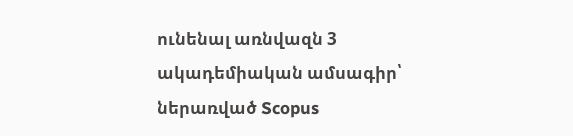ունենալ առնվազն 3 ակադեմիական ամսագիր՝ ներառված Scopus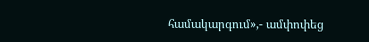համակարգում»,- ամփոփեց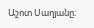Աշոտ Սաղյանը։